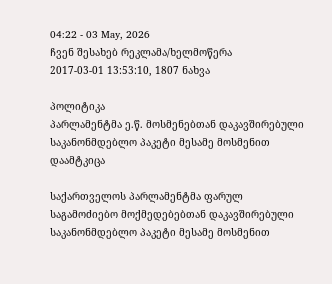04:22 - 03 May, 2026
ჩვენ შესახებ რეკლამა/ხელმოწერა
2017-03-01 13:53:10, 1807 ნახვა

პოლიტიკა
პარლამენტმა ე.წ. მოსმენებთან დაკავშირებული საკანონმდებლო პაკეტი მესამე მოსმენით დაამტკიცა

საქართველოს პარლამენტმა ფარულ საგამოძიებო მოქმედებებთან დაკავშირებული საკანონმდებლო პაკეტი მესამე მოსმენით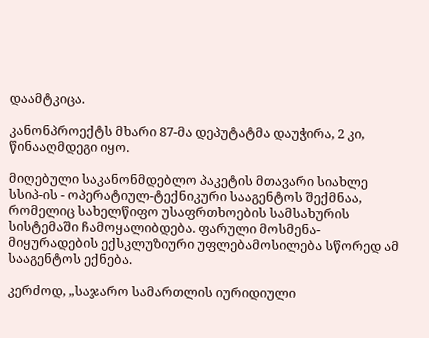დაამტკიცა.

კანონპროექტს მხარი 87-მა დეპუტატმა დაუჭირა, 2 კი, წინააღმდეგი იყო.

მიღებული საკანონმდებლო პაკეტის მთავარი სიახლე სსიპ-ის - ოპერატიულ-ტექნიკური სააგენტოს შექმნაა, რომელიც სახელწიფო უსაფრთხოების სამსახურის სისტემაში ჩამოყალიბდება. ფარული მოსმენა-მიყურადების ექსკლუზიური უფლებამოსილება სწორედ ამ სააგენტოს ექნება.

კერძოდ, „საჯარო სამართლის იურიდიული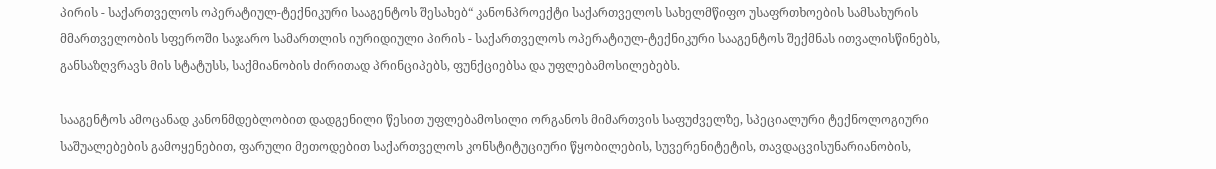პირის - საქართველოს ოპერატიულ-ტექნიკური სააგენტოს შესახებ“ კანონპროექტი საქართველოს სახელმწიფო უსაფრთხოების სამსახურის მმართველობის სფეროში საჯარო სამართლის იურიდიული პირის - საქართველოს ოპერატიულ-ტექნიკური სააგენტოს შექმნას ითვალისწინებს, განსაზღვრავს მის სტატუსს, საქმიანობის ძირითად პრინციპებს, ფუნქციებსა და უფლებამოსილებებს.

სააგენტოს ამოცანად კანონმდებლობით დადგენილი წესით უფლებამოსილი ორგანოს მიმართვის საფუძველზე, სპეციალური ტექნოლოგიური საშუალებების გამოყენებით, ფარული მეთოდებით საქართველოს კონსტიტუციური წყობილების, სუვერენიტეტის, თავდაცვისუნარიანობის,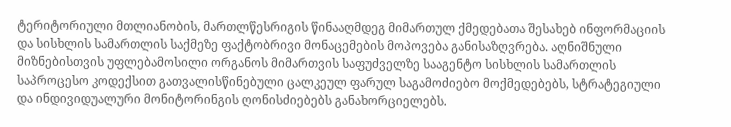ტერიტორიული მთლიანობის, მართლწესრიგის წინააღმდეგ მიმართულ ქმედებათა შესახებ ინფორმაციის და სისხლის სამართლის საქმეზე ფაქტობრივი მონაცემების მოპოვება განისაზღვრება. აღნიშნული მიზნებისთვის უფლებამოსილი ორგანოს მიმართვის საფუძველზე სააგენტო სისხლის სამართლის საპროცესო კოდექსით გათვალისწინებული ცალკეულ ფარულ საგამოძიებო მოქმედებებს, სტრატეგიული და ინდივიდუალური მონიტორინგის ღონისძიებებს განახორციელებს.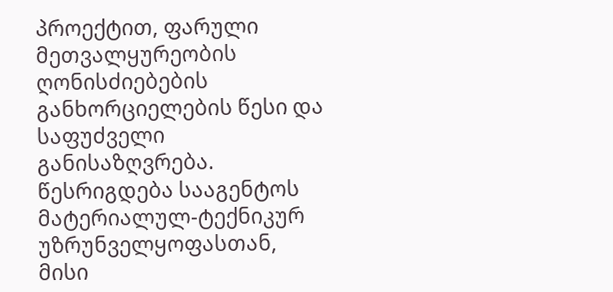პროექტით, ფარული მეთვალყურეობის ღონისძიებების განხორციელების წესი და საფუძველი განისაზღვრება. წესრიგდება სააგენტოს მატერიალულ-ტექნიკურ უზრუნველყოფასთან, მისი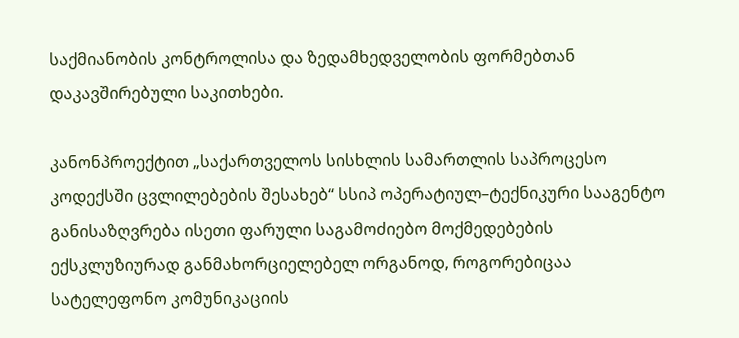საქმიანობის კონტროლისა და ზედამხედველობის ფორმებთან დაკავშირებული საკითხები.

კანონპროექტით „საქართველოს სისხლის სამართლის საპროცესო კოდექსში ცვლილებების შესახებ“ სსიპ ოპერატიულ–ტექნიკური სააგენტო განისაზღვრება ისეთი ფარული საგამოძიებო მოქმედებების ექსკლუზიურად განმახორციელებელ ორგანოდ, როგორებიცაა სატელეფონო კომუნიკაციის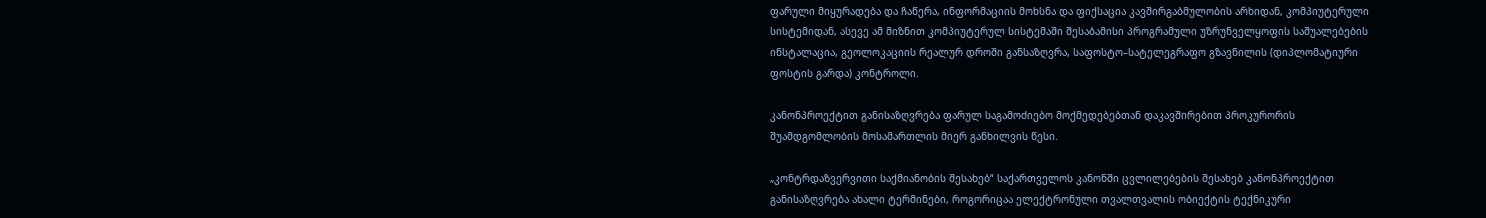ფარული მიყურადება და ჩაწერა, ინფორმაციის მოხსნა და ფიქსაცია კავშირგაბმულობის არხიდან, კომპიუტერული სისტემიდან, ასევე ამ მიზნით კომპიუტერულ სისტემაში შესაბამისი პროგრამული უზრუნველყოფის საშუალებების ინსტალაცია, გეოლოკაციის რეალურ დროში განსაზღვრა, საფოსტო–სატელეგრაფო გზავნილის (დიპლომატიური ფოსტის გარდა) კონტროლი.

კანონპროექტით განისაზღვრება ფარულ საგამოძიებო მოქმედებებთან დაკავშირებით პროკურორის შუამდგომლობის მოსამართლის მიერ განხილვის წესი.

„კონტრდაზვერვითი საქმიანობის შესახებ“ საქართველოს კანონში ცვლილებების შესახებ კანონპროექტით განისაზღვრება ახალი ტერმინები, როგორიცაა ელექტრონული თვალთვალის ობიექტის ტექნიკური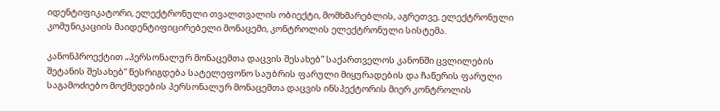იდენტიფიკატორი, ელექტრონული თვალთვალის ობიექტი, მომხმარებლის, აგრეთვე, ელექტრონული კომუნიკაციის მაიდენტიფიცირებელი მონაცემი, კონტროლის ელექტრონული სისტემა.

კანონპროექტით „პერსონალურ მონაცემთა დაცვის შესახებ“ საქართველოს კანონში ცვლილების შეტანის შესახებ“ წესრიგდება სატელეფონო საუბრის ფარული მიყურადების და ჩაწერის ფარული საგამოძიებო მოქმედების პერსონალურ მონაცემთა დაცვის ინსპექტორის მიერ კონტროლის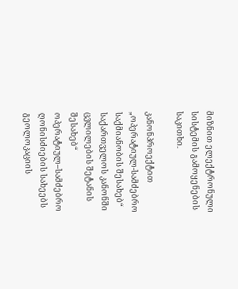მიზნით ელექტრონული სისტემის გამოყენების საკითხი.

კანონპროექტით „ოპერატიულ-სამძებრო საქმიანობის შესახებ“ საქართველოს კანონში ცვლილების შეტანის შესახებ“ ოპერატიულ–სამძებრო ღონისძიების სახეებს გეოლოკაციის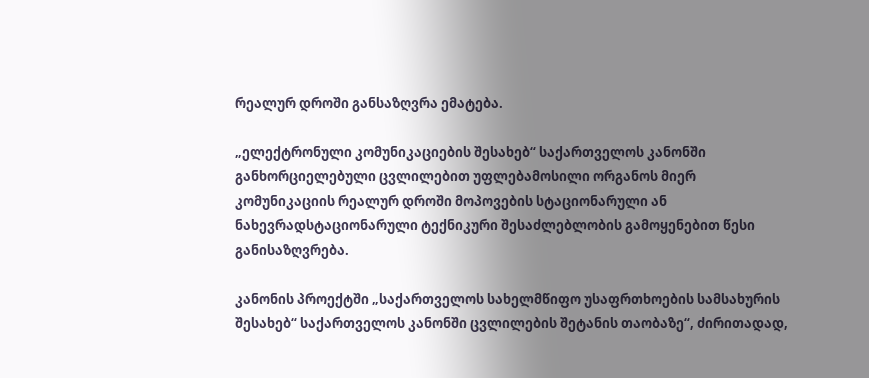რეალურ დროში განსაზღვრა ემატება.

„ელექტრონული კომუნიკაციების შესახებ“ საქართველოს კანონში განხორციელებული ცვლილებით უფლებამოსილი ორგანოს მიერ კომუნიკაციის რეალურ დროში მოპოვების სტაციონარული ან ნახევრადსტაციონარული ტექნიკური შესაძლებლობის გამოყენებით წესი განისაზღვრება.

კანონის პროექტში „საქართველოს სახელმწიფო უსაფრთხოების სამსახურის შესახებ“ საქართველოს კანონში ცვლილების შეტანის თაობაზე“, ძირითადად,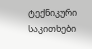ტექნიკური საკითხები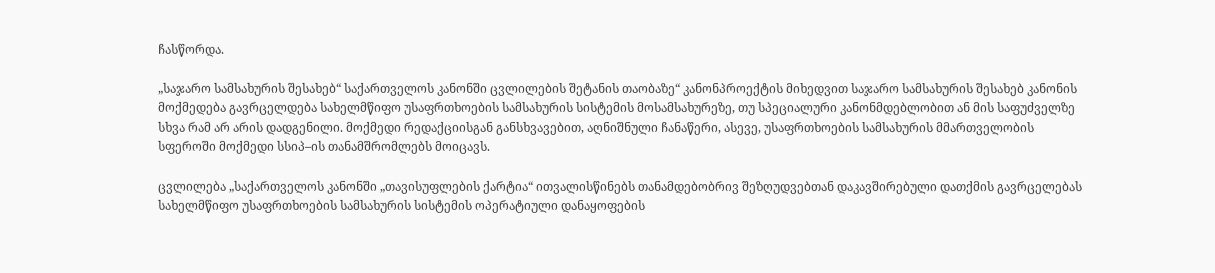ჩასწორდა.

„საჯარო სამსახურის შესახებ“ საქართველოს კანონში ცვლილების შეტანის თაობაზე“ კანონპროექტის მიხედვით საჯარო სამსახურის შესახებ კანონის მოქმედება გავრცელდება სახელმწიფო უსაფრთხოების სამსახურის სისტემის მოსამსახურეზე, თუ სპეციალური კანონმდებლობით ან მის საფუძველზე სხვა რამ არ არის დადგენილი. მოქმედი რედაქციისგან განსხვავებით, აღნიშნული ჩანაწერი, ასევე, უსაფრთხოების სამსახურის მმართველობის სფეროში მოქმედი სსიპ–ის თანამშრომლებს მოიცავს.

ცვლილება „საქართველოს კანონში „თავისუფლების ქარტია“ ითვალისწინებს თანამდებობრივ შეზღუდვებთან დაკავშირებული დათქმის გავრცელებას სახელმწიფო უსაფრთხოების სამსახურის სისტემის ოპერატიული დანაყოფების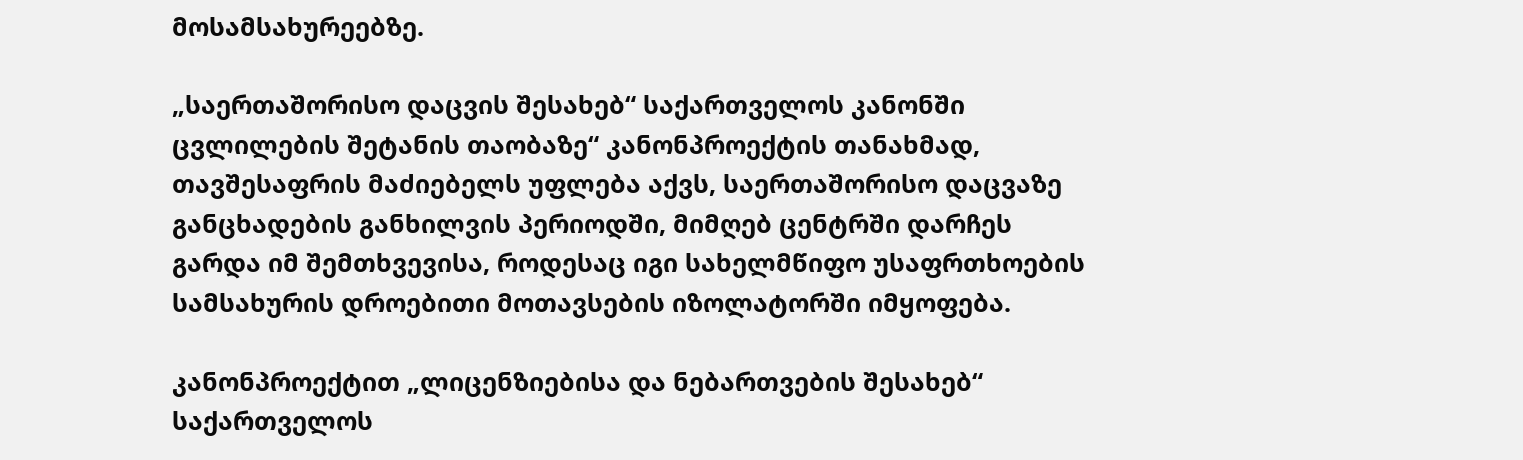მოსამსახურეებზე.

„საერთაშორისო დაცვის შესახებ“ საქართველოს კანონში ცვლილების შეტანის თაობაზე“ კანონპროექტის თანახმად, თავშესაფრის მაძიებელს უფლება აქვს, საერთაშორისო დაცვაზე განცხადების განხილვის პერიოდში, მიმღებ ცენტრში დარჩეს გარდა იმ შემთხვევისა, როდესაც იგი სახელმწიფო უსაფრთხოების სამსახურის დროებითი მოთავსების იზოლატორში იმყოფება.

კანონპროექტით „ლიცენზიებისა და ნებართვების შესახებ“ საქართველოს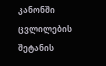კანონში ცვლილების შეტანის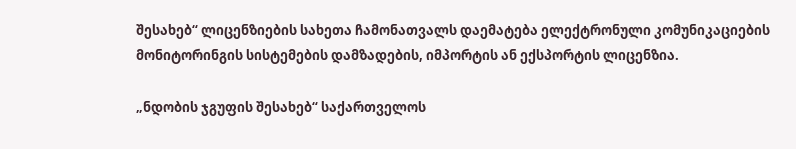შესახებ“ ლიცენზიების სახეთა ჩამონათვალს დაემატება ელექტრონული კომუნიკაციების მონიტორინგის სისტემების დამზადების, იმპორტის ან ექსპორტის ლიცენზია.

„ნდობის ჯგუფის შესახებ“ საქართველოს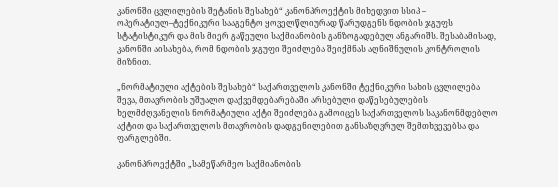კანონში ცვლილების შეტანის შესახებ“ კანონპროექტის მიხედვით სსიპ – ოპერატიულ–ტექნიკური სააგენტო ყოველწლიურად წარუდგენს ნდობის ჯგუფს სტატისტიკურ და მის მიერ გაწეული საქმიანობის განზოგადებულ ანგარიშს. შესაბამისად, კანონში აისახება, რომ ნდობის ჯგუფი შეიძლება შეიქმნას აღნიშნულის კონტროლის მიზნით.

„ნორმატიული აქტების შესახებ“ საქართველოს კანონში ტექნიკური სახის ცვლილება შევა, მთავრობის უშუალო დაქვემდებარებაში არსებული დაწესებულების ხელმძღვანელის ნორმატიული აქტი შეიძლება გამოიცეს საქართველოს საკანონმდებლო აქტით და საქართველოს მთავრობის დადგენილებით განსაზღვრულ შემთხვევებსა და ფარგლებში.

კანონპროექტში „სამეწარმეო საქმიანობის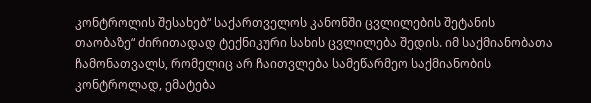კონტროლის შესახებ“ საქართველოს კანონში ცვლილების შეტანის თაობაზე“ ძირითადად ტექნიკური სახის ცვლილება შედის. იმ საქმიანობათა ჩამონათვალს, რომელიც არ ჩაითვლება სამეწარმეო საქმიანობის კონტროლად, ემატება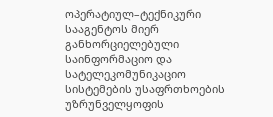ოპერატიულ–ტექნიკური სააგენტოს მიერ განხორციელებული საინფორმაციო და სატელეკომუნიკაციო სისტემების უსაფრთხოების უზრუნველყოფის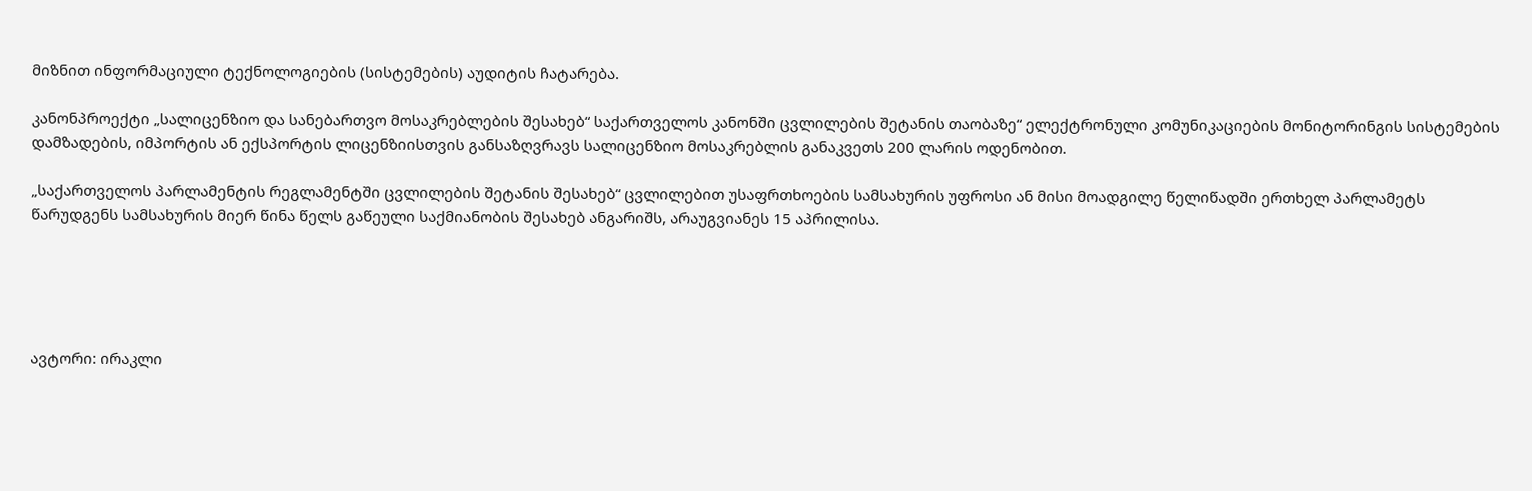მიზნით ინფორმაციული ტექნოლოგიების (სისტემების) აუდიტის ჩატარება.

კანონპროექტი „სალიცენზიო და სანებართვო მოსაკრებლების შესახებ“ საქართველოს კანონში ცვლილების შეტანის თაობაზე“ ელექტრონული კომუნიკაციების მონიტორინგის სისტემების დამზადების, იმპორტის ან ექსპორტის ლიცენზიისთვის განსაზღვრავს სალიცენზიო მოსაკრებლის განაკვეთს 200 ლარის ოდენობით.

„საქართველოს პარლამენტის რეგლამენტში ცვლილების შეტანის შესახებ“ ცვლილებით უსაფრთხოების სამსახურის უფროსი ან მისი მოადგილე წელიწადში ერთხელ პარლამეტს წარუდგენს სამსახურის მიერ წინა წელს გაწეული საქმიანობის შესახებ ანგარიშს, არაუგვიანეს 15 აპრილისა.





ავტორი: ირაკლი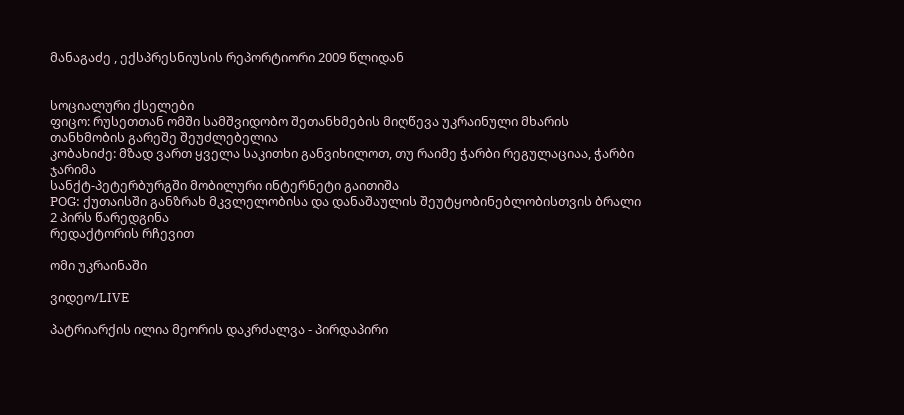მანაგაძე , ექსპრესნიუსის რეპორტიორი 2009 წლიდან


სოციალური ქსელები
ფიცო: რუსეთთან ომში სამშვიდობო შეთანხმების მიღწევა უკრაინული მხარის თანხმობის გარეშე შეუძლებელია
კობახიძე: მზად ვართ ყველა საკითხი განვიხილოთ, თუ რაიმე ჭარბი რეგულაციაა, ჭარბი ჯარიმა
სანქტ-პეტერბურგში მობილური ინტერნეტი გაითიშა
POG: ქუთაისში განზრახ მკვლელობისა და დანაშაულის შეუტყობინებლობისთვის ბრალი 2 პირს წარედგინა
რედაქტორის რჩევით

ომი უკრაინაში

ვიდეო/LIVE

პატრიარქის ილია მეორის დაკრძალვა - პირდაპირი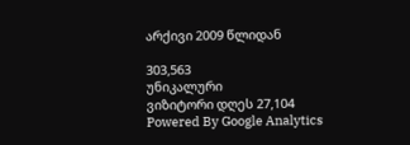არქივი 2009 წლიდან

303,563
უნიკალური
ვიზიტორი დღეს 27,104
Powered By Google Analytics